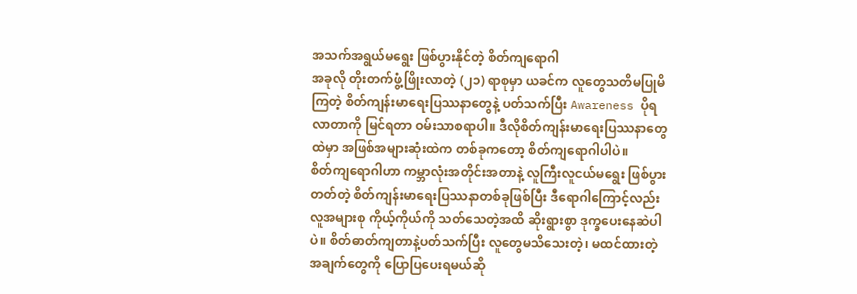အသက်အရွယ်မရွေး ဖြစ်ပွားနိုင်တဲ့ စိတ်ကျရောဂါ
အခုလို တိုးတက်ဖွံ့ဖြိုးလာတဲ့ (၂၁) ရာစုမှာ ယခင်က လူတွေသတိမပြုမိကြတဲ့ စိတ်ကျန်းမာရေးပြဿနာတွေနဲ့ ပတ်သက်ပြီး Awareness ပိုရလာတာကို မြင်ရတာ ဝမ်းသာစရာပါ။ ဒီလိုစိတ်ကျန်းမာရေးပြဿနာတွေထဲမှာ အဖြစ်အများဆုံးထဲက တစ်ခုကတော့ စိတ်ကျရောဂါပါပဲ။
စိတ်ကျရောဂါဟာ ကမ္ဘာလုံးအတိုင်းအတာနဲ့ လူကြီးလူငယ်မရွေး ဖြစ်ပွားတတ်တဲ့ စိတ်ကျန်းမာရေးပြဿနာတစ်ခုဖြစ်ပြီး ဒီရောဂါကြောင့်လည်း လူအများစု ကိုယ့်ကိုယ်ကို သတ်သေတဲ့အထိ ဆိုးရွားစွာ ဒုက္ခပေးနေဆဲပါပဲ။ စိတ်ဓာတ်ကျတာနဲ့ပတ်သက်ပြီး လူတွေမသိသေးတဲ့၊ မထင်ထားတဲ့ အချက်တွေကို ပြောပြပေးရမယ်ဆို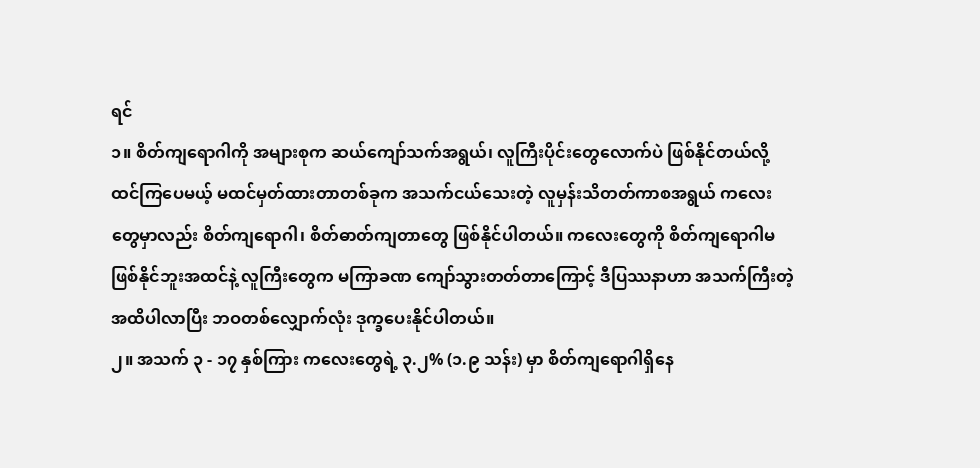ရင်
၁။ စိတ်ကျရောဂါကို အများစုက ဆယ်ကျော်သက်အရွယ်၊ လူကြီးပိုင်းတွေလောက်ပဲ ဖြစ်နိုင်တယ်လို့ ထင်ကြပေမယ့် မထင်မှတ်ထားတာတစ်ခုက အသက်ငယ်သေးတဲ့ လူမှန်းသိတတ်ကာစအရွယ် ကလေးတွေမှာလည်း စိတ်ကျရောဂါ၊ စိတ်ဓာတ်ကျတာတွေ ဖြစ်နိုင်ပါတယ်။ ကလေးတွေကို စိတ်ကျရောဂါမဖြစ်နိုင်ဘူးအထင်နဲ့ လူကြီးတွေက မကြာခဏ ကျော်သွားတတ်တာကြောင့် ဒီပြဿနာဟာ အသက်ကြီးတဲ့အထိပါလာပြီး ဘဝတစ်လျှောက်လုံး ဒုက္ခပေးနိုင်ပါတယ်။
၂။ အသက် ၃ - ၁၇ နှစ်ကြား ကလေးတွေရဲ့ ၃.၂% (၁.၉ သန်း) မှာ စိတ်ကျရောဂါရှိနေ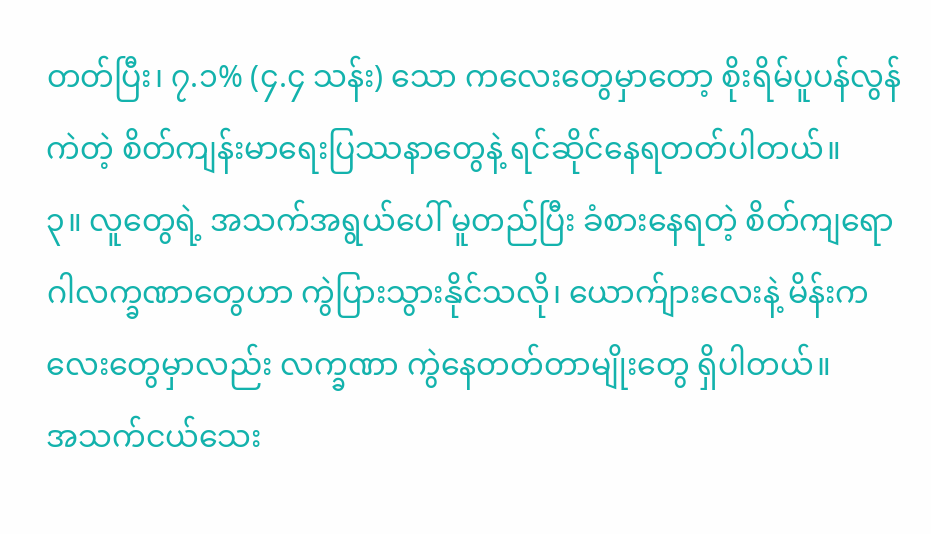တတ်ပြီး၊ ၇.၁% (၄.၄ သန်း) သော ကလေးတွေမှာတော့ စိုးရိမ်ပူပန်လွန်ကဲတဲ့ စိတ်ကျန်းမာရေးပြဿနာတွေနဲ့ ရင်ဆိုင်နေရတတ်ပါတယ်။
၃။ လူတွေရဲ့ အသက်အရွယ်ပေါ် မူတည်ပြီး ခံစားနေရတဲ့ စိတ်ကျရောဂါလက္ခဏာတွေဟာ ကွဲပြားသွားနိုင်သလို၊ ယောက်ျားလေးနဲ့ မိန်းကလေးတွေမှာလည်း လက္ခဏာ ကွဲနေတတ်တာမျိုးတွေ ရှိပါတယ်။
အသက်ငယ်သေး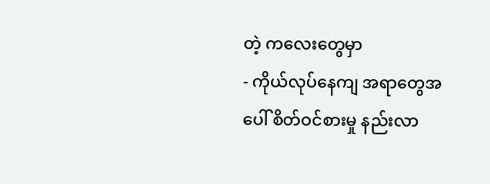တဲ့ ကလေးတွေမှာ
- ကိုယ်လုပ်နေကျ အရာတွေအပေါ် စိတ်ဝင်စားမှု နည်းလာ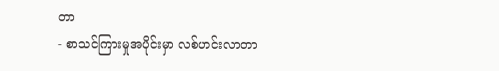တာ
- စာသင်ကြားမှုအပိုင်းမှာ လစ်ဟင်းလာတာ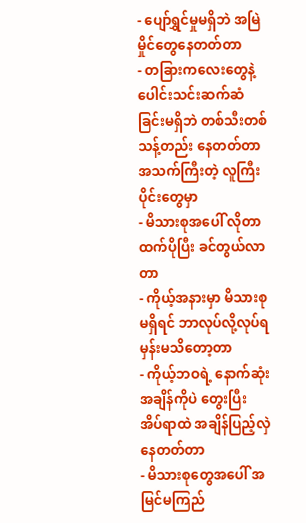- ပျော်ရွှင်မှုမရှိဘဲ အမြဲ မှိုင်တွေနေတတ်တာ
- တခြားကလေးတွေနဲ့ ပေါင်းသင်းဆက်ဆံခြင်းမရှိဘဲ တစ်သီးတစ်သန့်တည်း နေတတ်တာ
အသက်ကြီးတဲ့ လူကြီးပိုင်းတွေမှာ
- မိသားစုအပေါ် လိုတာထက်ပိုပြီး ခင်တွယ်လာတာ
- ကိုယ့်အနားမှာ မိသားစုမရှိရင် ဘာလုပ်လို့လုပ်ရမှန်းမသိတော့တာ
- ကိုယ့်ဘဝရဲ့ နောက်ဆုံးအချိန်ကိုပဲ တွေးပြီး အိပ်ရာထဲ အချိန်ပြည့်လှဲနေတတ်တာ
- မိသားစုတွေအပေါ် အမြင်မကြည်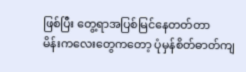ဖြစ်ပြီး တွေ့ရာအပြစ်မြင်နေတတ်တာ
မိန်းကလေးတွေကတော့ ပုံမှန်စိတ်ဓာတ်ကျ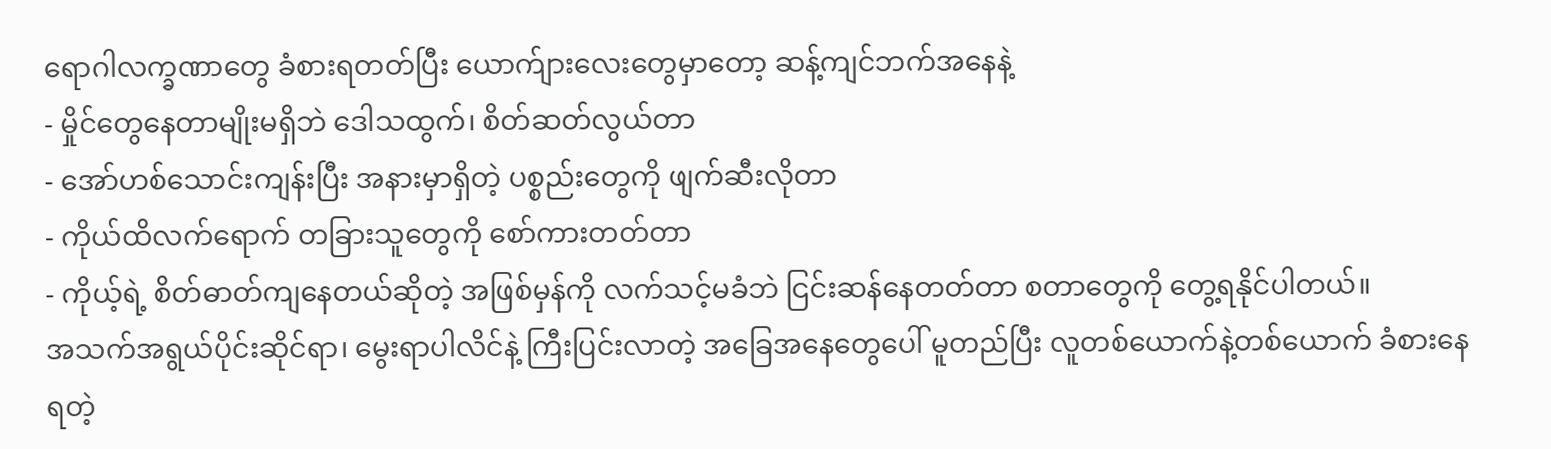ရောဂါလက္ခဏာတွေ ခံစားရတတ်ပြီး ယောက်ျားလေးတွေမှာတော့ ဆန့်ကျင်ဘက်အနေနဲ့
- မှိုင်တွေနေတာမျိုးမရှိဘဲ ဒေါသထွက်၊ စိတ်ဆတ်လွယ်တာ
- အော်ဟစ်သောင်းကျန်းပြီး အနားမှာရှိတဲ့ ပစ္စည်းတွေကို ဖျက်ဆီးလိုတာ
- ကိုယ်ထိလက်ရောက် တခြားသူတွေကို စော်ကားတတ်တာ
- ကိုယ့်ရဲ့ စိတ်ဓာတ်ကျနေတယ်ဆိုတဲ့ အဖြစ်မှန်ကို လက်သင့်မခံဘဲ ငြင်းဆန်နေတတ်တာ စတာတွေကို တွေ့ရနိုင်ပါတယ်။
အသက်အရွယ်ပိုင်းဆိုင်ရာ၊ မွေးရာပါလိင်နဲ့ ကြီးပြင်းလာတဲ့ အခြေအနေတွေပေါ် မူတည်ပြီး လူတစ်ယောက်နဲ့တစ်ယောက် ခံစားနေရတဲ့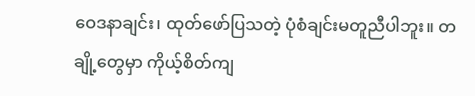ဝေဒနာချင်း၊ ထုတ်ဖော်ပြသတဲ့ ပုံစံချင်းမတူညီပါဘူး။ တချို့တွေမှာ ကိုယ့်စိတ်ကျ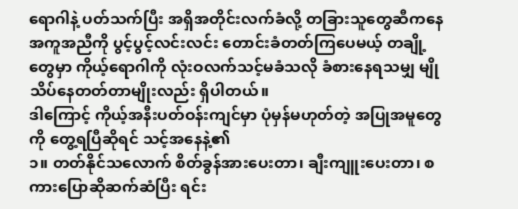ရောဂါနဲ့ ပတ်သက်ပြီး အရှိအတိုင်းလက်ခံလို့ တခြားသူတွေဆီကနေ အကူအညီကို ပွင့်ပွင့်လင်းလင်း တောင်းခံတတ်ကြပေမယ့် တချို့တွေမှာ ကိုယ့်ရောဂါကို လုံးဝလက်သင့်မခံသလို ခံစားနေရသမျှ မျိုသိပ်နေတတ်တာမျိုးလည်း ရှိပါတယ်။
ဒါကြောင့် ကိုယ့်အနီးပတ်ဝန်းကျင်မှာ ပုံမှန်မဟုတ်တဲ့ အပြုအမူတွေကို တွေ့ရပြီဆိုရင် သင့်အနေနဲ့၏
၁။ တတ်နိုင်သလောက် စိတ်ခွန်အားပေးတာ၊ ချီးကျူးပေးတာ၊ စကားပြောဆိုဆက်ဆံပြီး ရင်း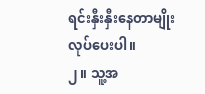ရင်းနှီးနှီးနေတာမျိုး လုပ်ပေးပါ။
၂။ သူ့အ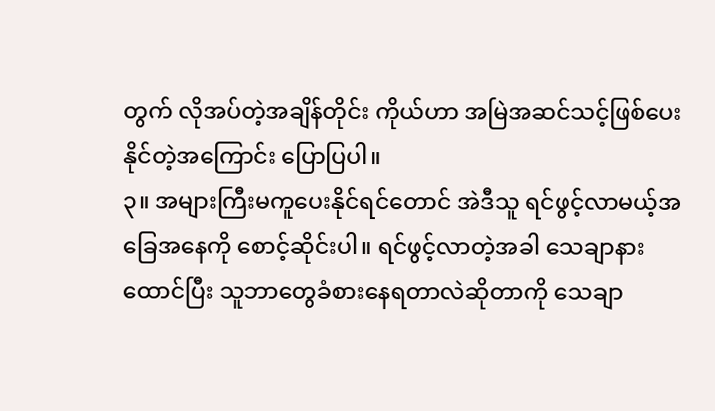တွက် လိုအပ်တဲ့အချိန်တိုင်း ကိုယ်ဟာ အမြဲအဆင်သင့်ဖြစ်ပေးနိုင်တဲ့အကြောင်း ပြောပြပါ။
၃။ အများကြီးမကူပေးနိုင်ရင်တောင် အဲဒီသူ ရင်ဖွင့်လာမယ့်အခြေအနေကို စောင့်ဆိုင်းပါ။ ရင်ဖွင့်လာတဲ့အခါ သေချာနားထောင်ပြီး သူဘာတွေခံစားနေရတာလဲဆိုတာကို သေချာ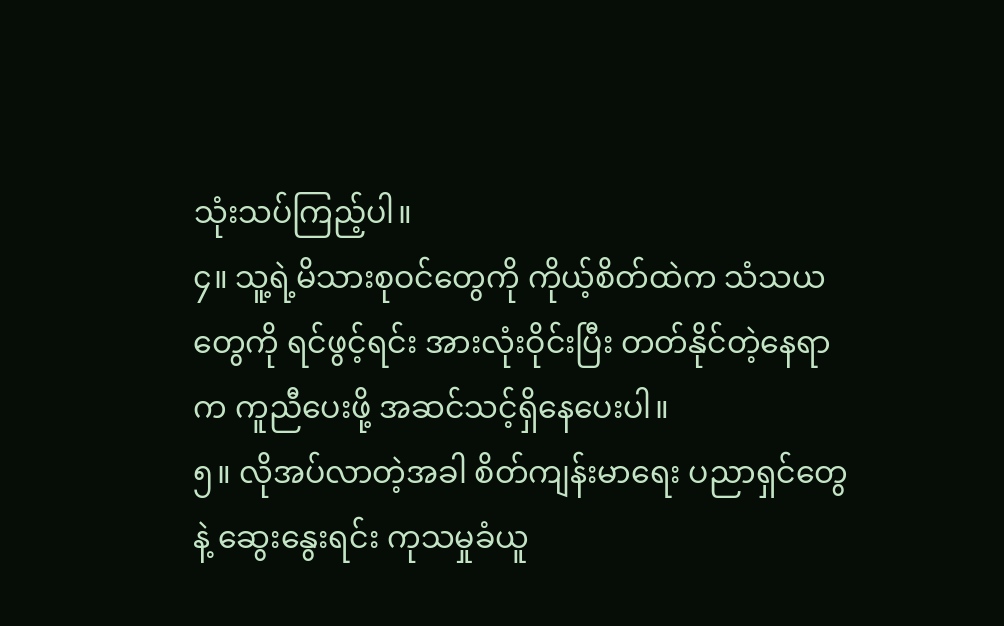သုံးသပ်ကြည့်ပါ။
၄။ သူ့ရဲ့မိသားစုဝင်တွေကို ကိုယ့်စိတ်ထဲက သံသယတွေကို ရင်ဖွင့်ရင်း အားလုံးဝိုင်းပြီး တတ်နိုင်တဲ့နေရာက ကူညီပေးဖို့ အဆင်သင့်ရှိနေပေးပါ။
၅။ လိုအပ်လာတဲ့အခါ စိတ်ကျန်းမာရေး ပညာရှင်တွေနဲ့ ဆွေးနွေးရင်း ကုသမှုခံယူ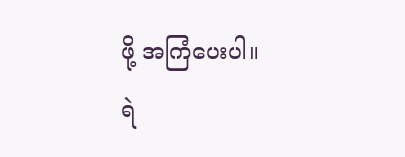ဖို့ အကြံပေးပါ။
ရဲ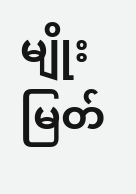မျိုးမြတ်